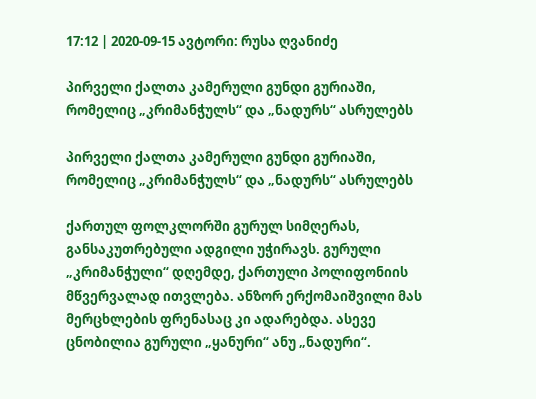17:12 | 2020-09-15 ავტორი: რუსა ღვანიძე

პირველი ქალთა კამერული გუნდი გურიაში, რომელიც „კრიმანჭულს“ და „ნადურს“ ასრულებს

პირველი ქალთა კამერული გუნდი გურიაში, რომელიც „კრიმანჭულს“ და „ნადურს“ ასრულებს

ქართულ ფოლკლორში გურულ სიმღერას, განსაკუთრებული ადგილი უჭირავს. გურული „კრიმანჭული“ დღემდე, ქართული პოლიფონიის მწვერვალად ითვლება. ანზორ ერქომაიშვილი მას მერცხლების ფრენასაც კი ადარებდა. ასევე ცნობილია გურული „ყანური“ ანუ „ნადური“.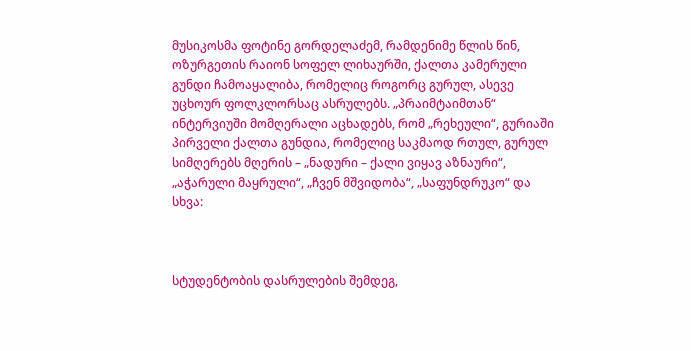მუსიკოსმა ფოტინე გორდელაძემ, რამდენიმე წლის წინ, ოზურგეთის რაიონ სოფელ ლიხაურში, ქალთა კამერული გუნდი ჩამოაყალიბა, რომელიც როგორც გურულ, ასევე უცხოურ ფოლკლორსაც ასრულებს. „პრაიმტაიმთან“ ინტერვიუში მომღერალი აცხადებს, რომ „რეხეული“, გურიაში პირველი ქალთა გუნდია, რომელიც საკმაოდ რთულ, გურულ სიმღერებს მღერის – „ნადური – ქალი ვიყავ აზნაური“, „აჭარული მაყრული“, „ჩვენ მშვიდობა“, „საფუნდრუკო“ და სხვა:



სტუდენტობის დასრულების შემდეგ,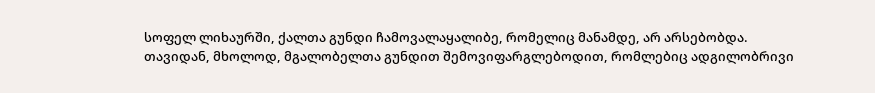სოფელ ლიხაურში, ქალთა გუნდი ჩამოვალაყალიბე, რომელიც მანამდე, არ არსებობდა. თავიდან, მხოლოდ, მგალობელთა გუნდით შემოვიფარგლებოდით, რომლებიც ადგილობრივი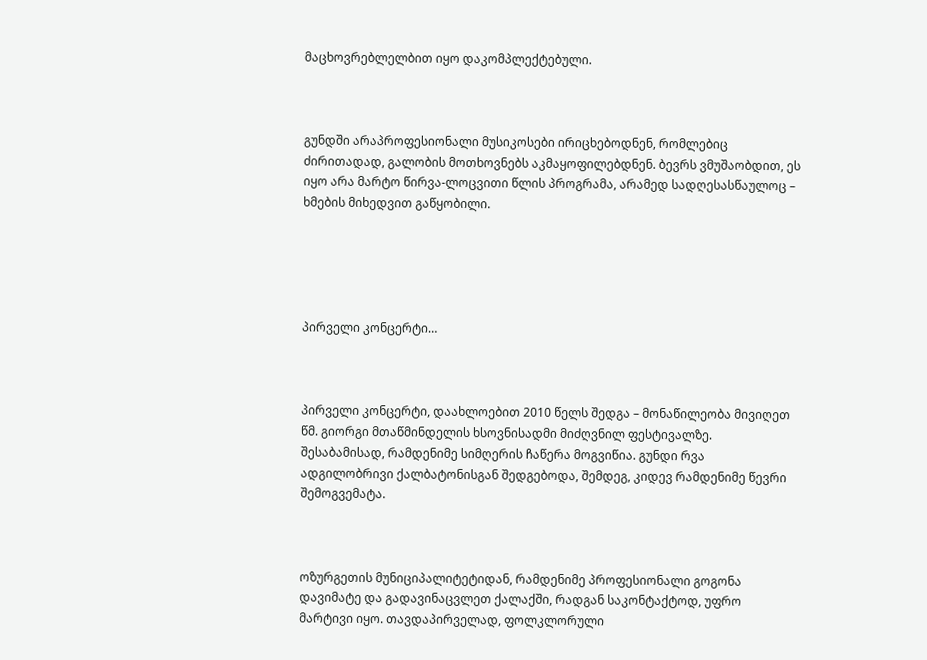მაცხოვრებლელბით იყო დაკომპლექტებული.



გუნდში არაპროფესიონალი მუსიკოსები ირიცხებოდნენ, რომლებიც ძირითადად, გალობის მოთხოვნებს აკმაყოფილებდნენ. ბევრს ვმუშაობდით, ეს იყო არა მარტო წირვა-ლოცვითი წლის პროგრამა, არამედ სადღესასწაულოც – ხმების მიხედვით გაწყობილი.





პირველი კონცერტი…



პირველი კონცერტი, დაახლოებით 2010 წელს შედგა – მონაწილეობა მივიღეთ წმ. გიორგი მთაწმინდელის ხსოვნისადმი მიძღვნილ ფესტივალზე. შესაბამისად, რამდენიმე სიმღერის ჩაწერა მოგვიწია. გუნდი რვა ადგილობრივი ქალბატონისგან შედგებოდა, შემდეგ, კიდევ რამდენიმე წევრი შემოგვემატა.



ოზურგეთის მუნიციპალიტეტიდან, რამდენიმე პროფესიონალი გოგონა დავიმატე და გადავინაცვლეთ ქალაქში, რადგან საკონტაქტოდ, უფრო მარტივი იყო. თავდაპირველად, ფოლკლორული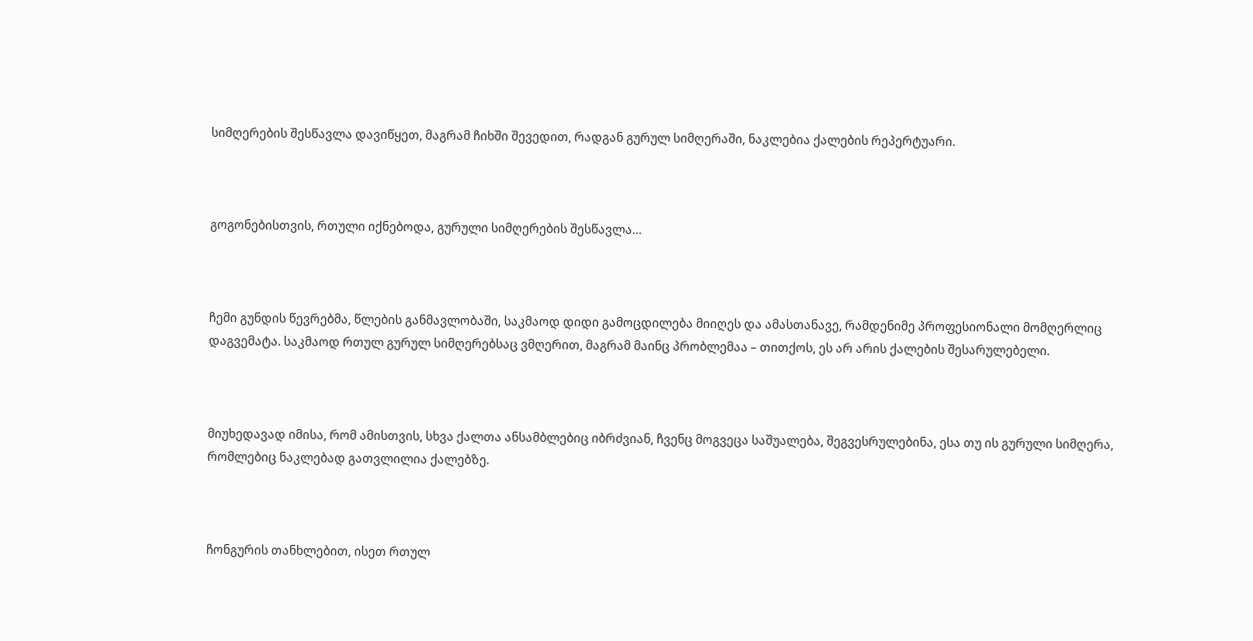სიმღერების შესწავლა დავიწყეთ, მაგრამ ჩიხში შევედით, რადგან გურულ სიმღერაში, ნაკლებია ქალების რეპერტუარი.



გოგონებისთვის, რთული იქნებოდა, გურული სიმღერების შესწავლა…



ჩემი გუნდის წევრებმა, წლების განმავლობაში, საკმაოდ დიდი გამოცდილება მიიღეს და ამასთანავე, რამდენიმე პროფესიონალი მომღერლიც დაგვემატა. საკმაოდ რთულ გურულ სიმღერებსაც ვმღერით, მაგრამ მაინც პრობლემაა – თითქოს, ეს არ არის ქალების შესარულებელი.



მიუხედავად იმისა, რომ ამისთვის, სხვა ქალთა ანსამბლებიც იბრძვიან, ჩვენც მოგვეცა საშუალება, შეგვესრულებინა, ესა თუ ის გურული სიმღერა, რომლებიც ნაკლებად გათვლილია ქალებზე.



ჩონგურის თანხლებით, ისეთ რთულ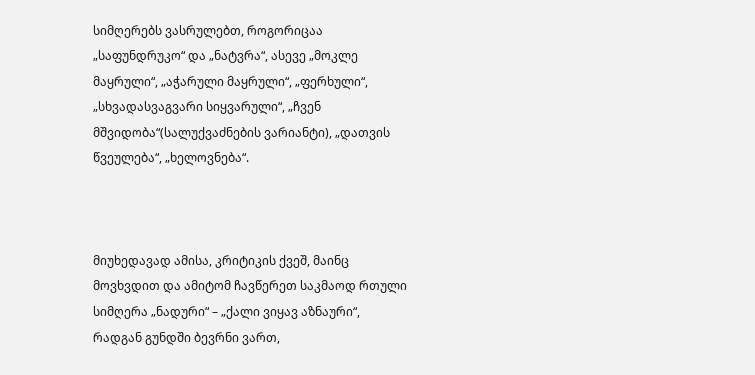სიმღერებს ვასრულებთ, როგორიცაა „საფუნდრუკო“ და „ნატვრა“, ასევე „მოკლე მაყრული“, „აჭარული მაყრული“, „ფერხული“, „სხვადასვაგვარი სიყვარული“, „ჩვენ მშვიდობა“(სალუქვაძნების ვარიანტი), „დათვის წვეულება“, „ხელოვნება“.



მიუხედავად ამისა, კრიტიკის ქვეშ, მაინც მოვხვდით და ამიტომ ჩავწერეთ საკმაოდ რთული სიმღერა „ნადური“ – „ქალი ვიყავ აზნაური“, რადგან გუნდში ბევრნი ვართ,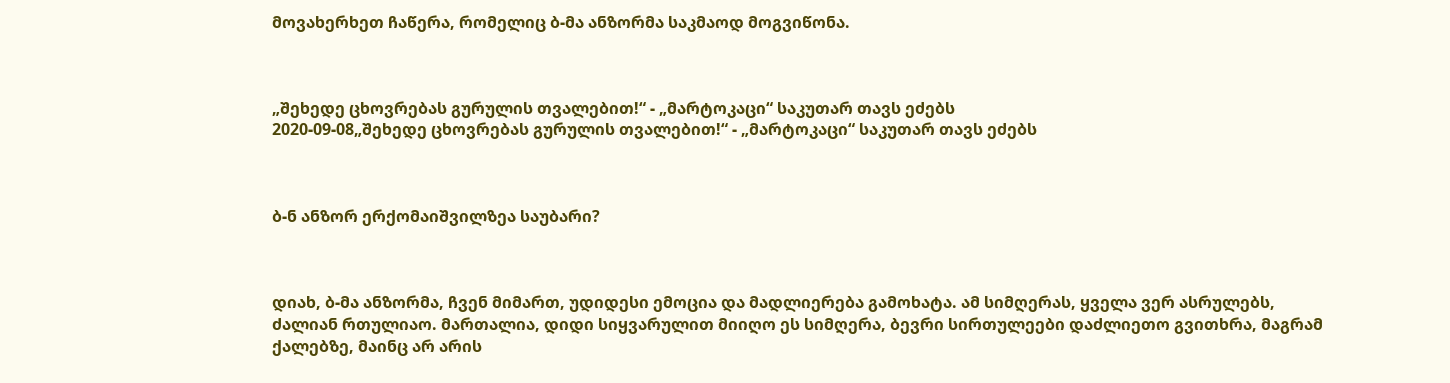მოვახერხეთ ჩაწერა, რომელიც ბ-მა ანზორმა საკმაოდ მოგვიწონა.



„შეხედე ცხოვრებას გურულის თვალებით!“ - „მარტოკაცი“ საკუთარ თავს ეძებს
2020-09-08„შეხედე ცხოვრებას გურულის თვალებით!“ - „მარტოკაცი“ საკუთარ თავს ეძებს



ბ-ნ ანზორ ერქომაიშვილზეა საუბარი?



დიახ, ბ-მა ანზორმა, ჩვენ მიმართ, უდიდესი ემოცია და მადლიერება გამოხატა. ამ სიმღერას, ყველა ვერ ასრულებს, ძალიან რთულიაო. მართალია, დიდი სიყვარულით მიიღო ეს სიმღერა, ბევრი სირთულეები დაძლიეთო გვითხრა, მაგრამ ქალებზე, მაინც არ არის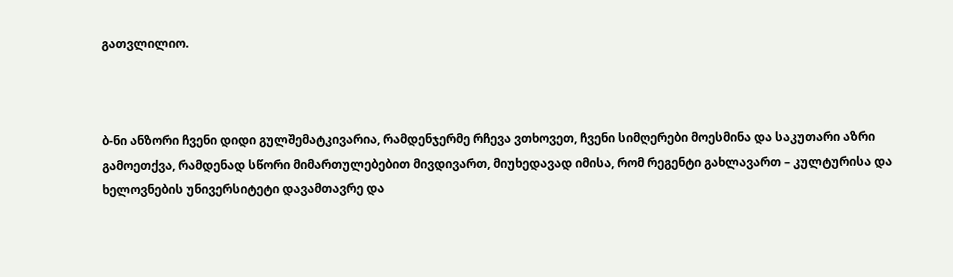გათვლილიო.



ბ-ნი ანზორი ჩვენი დიდი გულშემატკივარია, რამდენჯერმე რჩევა ვთხოვეთ, ჩვენი სიმღერები მოესმინა და საკუთარი აზრი გამოეთქვა, რამდენად სწორი მიმართულებებით მივდივართ, მიუხედავად იმისა, რომ რეგენტი გახლავართ – კულტურისა და ხელოვნების უნივერსიტეტი დავამთავრე და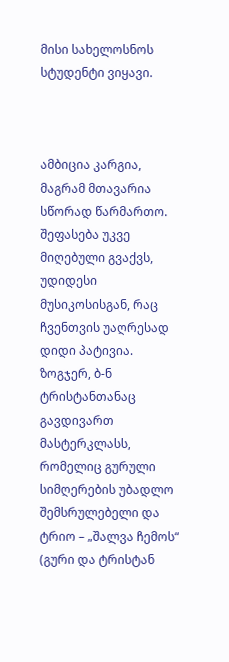მისი სახელოსნოს სტუდენტი ვიყავი.



ამბიცია კარგია, მაგრამ მთავარია სწორად წარმართო. შეფასება უკვე მიღებული გვაქვს, უდიდესი მუსიკოსისგან, რაც ჩვენთვის უაღრესად დიდი პატივია. ზოგჯერ, ბ-ნ ტრისტანთანაც გავდივართ მასტერკლასს, რომელიც გურული სიმღერების უბადლო შემსრულებელი და ტრიო – „შალვა ჩემოს“ (გური და ტრისტან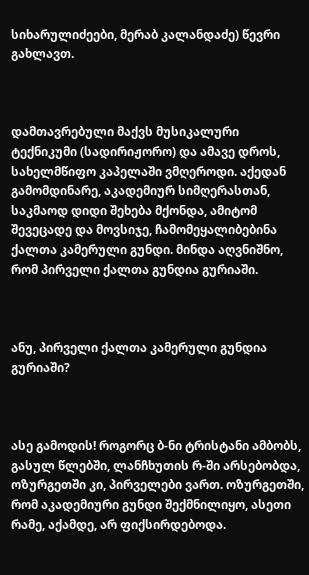სიხარულიძეები, მერაბ კალანდაძე) წევრი გახლავთ.



დამთავრებული მაქვს მუსიკალური ტექნიკუმი (სადირიჟორო) და ამავე დროს, სახელმწიფო კაპელაში ვმღეროდი. აქედან გამომდინარე, აკადემიურ სიმღერასთან, საკმაოდ დიდი შეხება მქონდა, ამიტომ შევეცადე და მოვსიჯე, ჩამომეყალიბებინა ქალთა კამერული გუნდი. მინდა აღვნიშნო, რომ პირველი ქალთა გუნდია გურიაში.



ანუ, პირველი ქალთა კამერული გუნდია გურიაში?



ასე გამოდის! როგორც ბ-ნი ტრისტანი ამბობს, გასულ წლებში, ლანჩხუთის რ-ში არსებობდა, ოზურგეთში კი, პირველები ვართ. ოზურგეთში, რომ აკადემიური გუნდი შექმნილიყო, ასეთი რამე, აქამდე, არ ფიქსირდებოდა.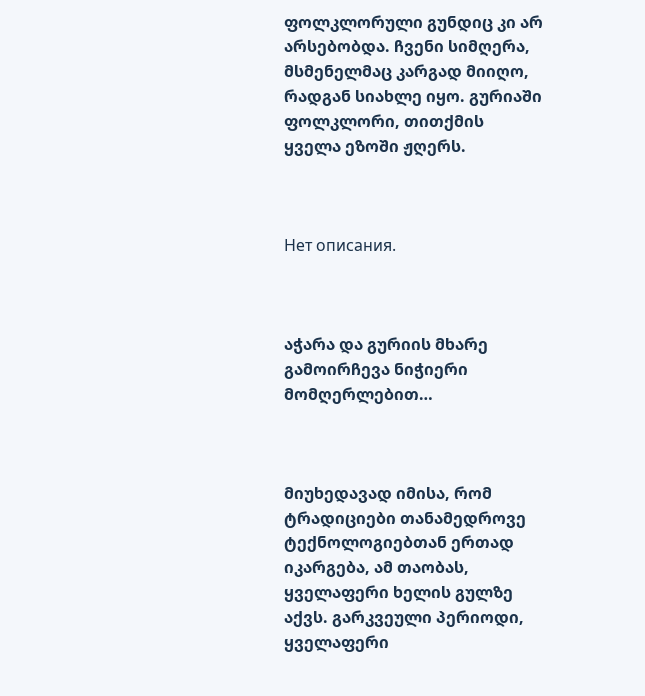ფოლკლორული გუნდიც კი არ არსებობდა. ჩვენი სიმღერა, მსმენელმაც კარგად მიიღო, რადგან სიახლე იყო. გურიაში ფოლკლორი, თითქმის ყველა ეზოში ჟღერს.



Нет описания.



აჭარა და გურიის მხარე გამოირჩევა ნიჭიერი მომღერლებით…



მიუხედავად იმისა, რომ ტრადიციები თანამედროვე ტექნოლოგიებთან ერთად იკარგება, ამ თაობას, ყველაფერი ხელის გულზე აქვს. გარკვეული პერიოდი, ყველაფერი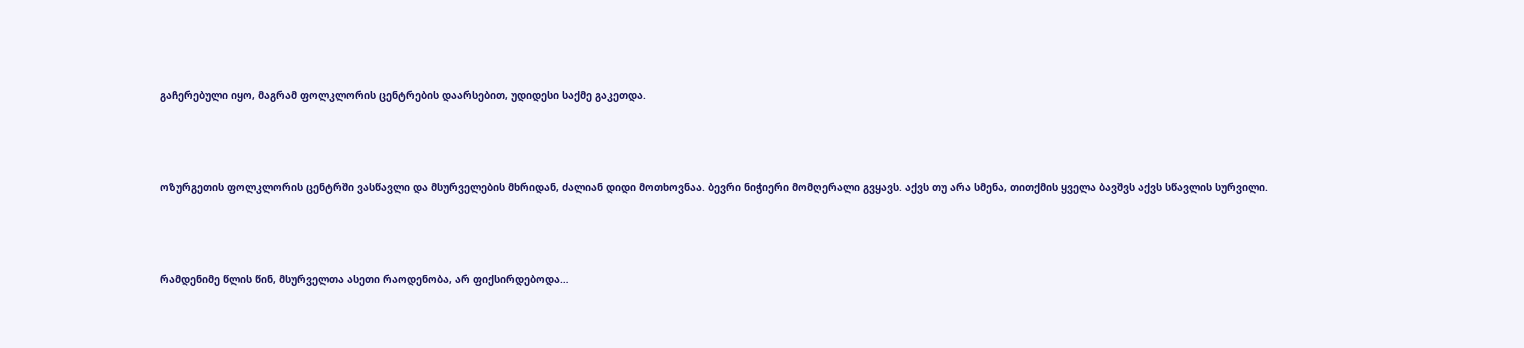გაჩერებული იყო, მაგრამ ფოლკლორის ცენტრების დაარსებით, უდიდესი საქმე გაკეთდა.



ოზურგეთის ფოლკლორის ცენტრში ვასწავლი და მსურველების მხრიდან, ძალიან დიდი მოთხოვნაა. ბევრი ნიჭიერი მომღერალი გვყავს. აქვს თუ არა სმენა, თითქმის ყველა ბავშვს აქვს სწავლის სურვილი.



რამდენიმე წლის წინ, მსურველთა ასეთი რაოდენობა, არ ფიქსირდებოდა…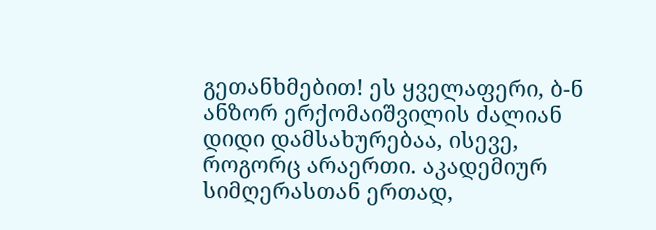გეთანხმებით! ეს ყველაფერი, ბ-ნ ანზორ ერქომაიშვილის ძალიან დიდი დამსახურებაა, ისევე, როგორც არაერთი. აკადემიურ სიმღერასთან ერთად,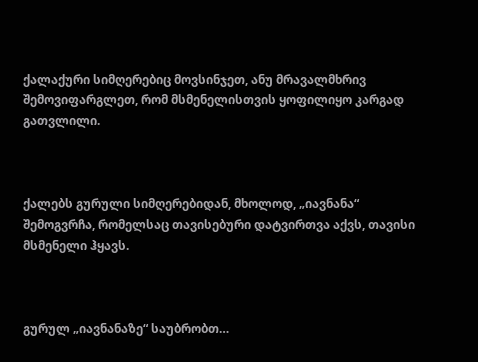ქალაქური სიმღერებიც მოვსინჯეთ, ანუ მრავალმხრივ შემოვიფარგლეთ, რომ მსმენელისთვის ყოფილიყო კარგად გათვლილი.



ქალებს გურული სიმღერებიდან, მხოლოდ, „იავნანა“ შემოგვრჩა, რომელსაც თავისებური დატვირთვა აქვს, თავისი მსმენელი ჰყავს.



გურულ „იავნანაზე“ საუბრობთ…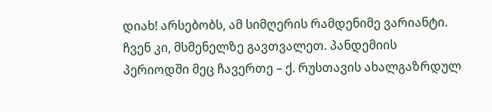დიახ! არსებობს, ამ სიმღერის რამდენიმე ვარიანტი. ჩვენ კი, მსმენელზე გავთვალეთ. პანდემიის პერიოდში მეც ჩავერთე – ქ. რუსთავის ახალგაზრდულ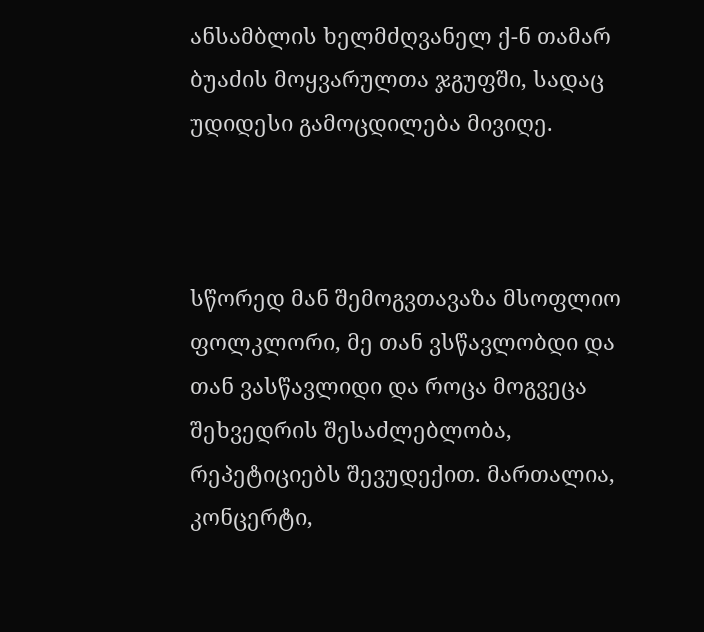ანსამბლის ხელმძღვანელ ქ-ნ თამარ ბუაძის მოყვარულთა ჯგუფში, სადაც უდიდესი გამოცდილება მივიღე.



სწორედ მან შემოგვთავაზა მსოფლიო ფოლკლორი, მე თან ვსწავლობდი და თან ვასწავლიდი და როცა მოგვეცა შეხვედრის შესაძლებლობა, რეპეტიციებს შევუდექით. მართალია, კონცერტი,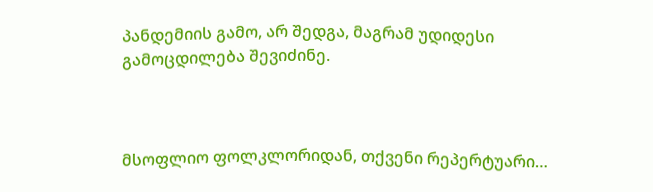პანდემიის გამო, არ შედგა, მაგრამ უდიდესი გამოცდილება შევიძინე.



მსოფლიო ფოლკლორიდან, თქვენი რეპერტუარი…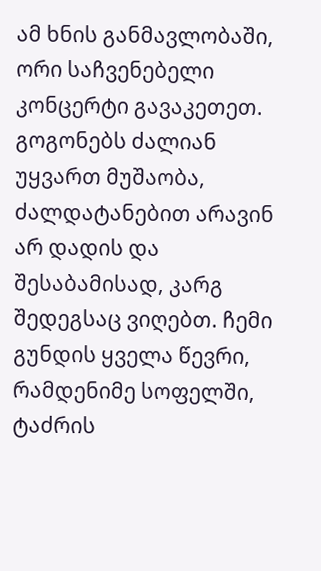ამ ხნის განმავლობაში, ორი საჩვენებელი კონცერტი გავაკეთეთ. გოგონებს ძალიან უყვართ მუშაობა, ძალდატანებით არავინ არ დადის და შესაბამისად, კარგ შედეგსაც ვიღებთ. ჩემი გუნდის ყველა წევრი, რამდენიმე სოფელში, ტაძრის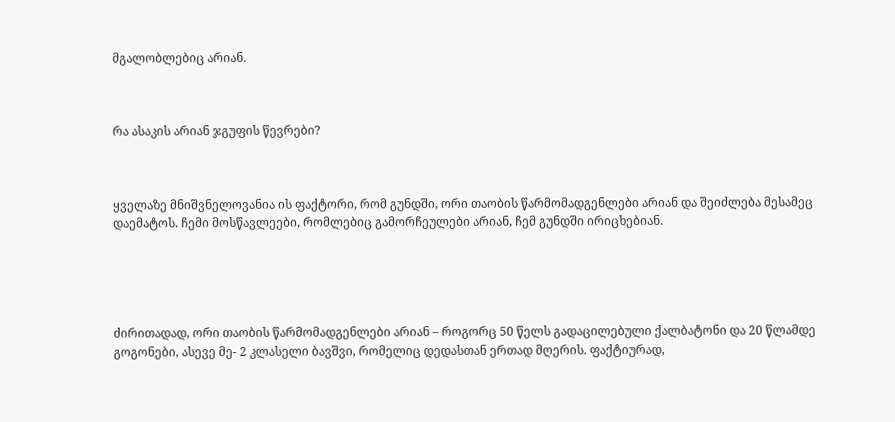მგალობლებიც არიან.



რა ასაკის არიან ჯგუფის წევრები?



ყველაზე მნიშვნელოვანია ის ფაქტორი, რომ გუნდში, ორი თაობის წარმომადგენლები არიან და შეიძლება მესამეც დაემატოს. ჩემი მოსწავლეები, რომლებიც გამორჩეულები არიან, ჩემ გუნდში ირიცხებიან.





ძირითადად, ორი თაობის წარმომადგენლები არიან – როგორც 50 წელს გადაცილებული ქალბატონი და 20 წლამდე გოგონები, ასევე მე- 2 კლასელი ბავშვი, რომელიც დედასთან ერთად მღერის. ფაქტიურად,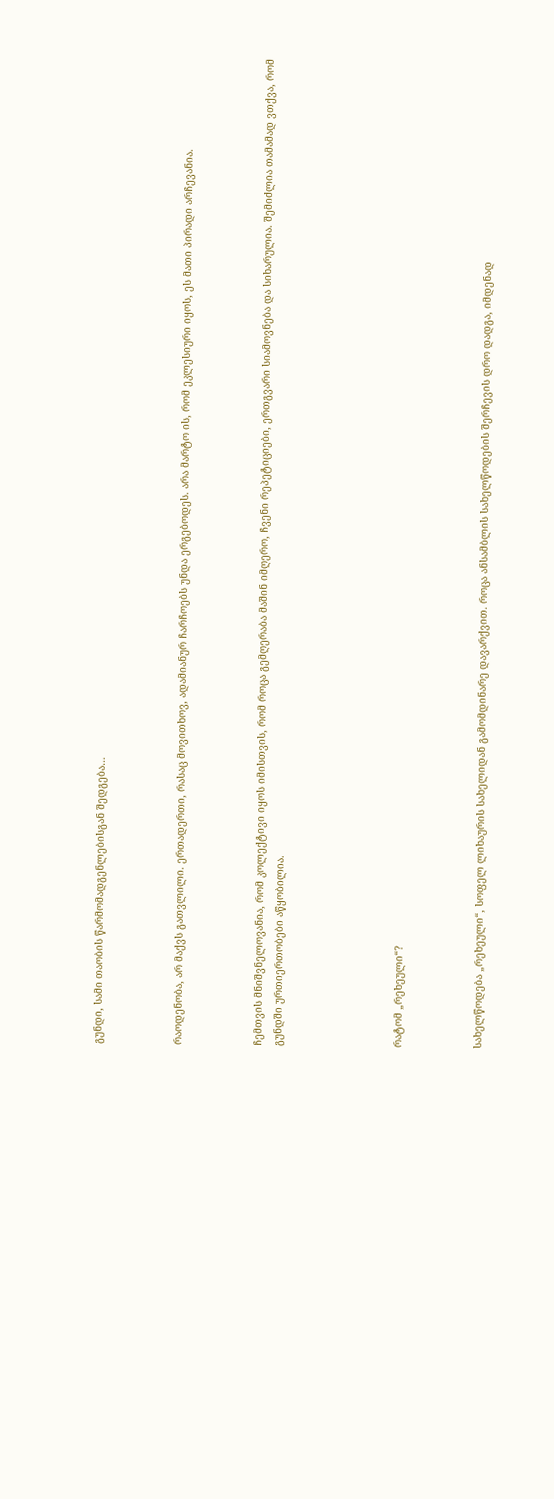გუნდი, სამი თაობის წარმომადგენლებისგან შედგება…



რაოდენობა, არ მაქვს გათვლილი. ერთადერთი, რასაც მოვითხოვ, ადამიანურ ჩარჩოებს უნდა ერგებოდეს. არა მარტო ის, რომ ეკლესიური იყოს, ეს მათი პირადი არჩევანია.



ჩემთვის მნიშვნელოვანია, რომ კოლექტივი იყოს იმისთვის, რომ როცა გემღერაბა მაშინ იმღერო, ჩვენი რეპეტიციები, ერთგვარი სიამოვნება და სიხარულია. შემიძლია თამამად ვთქვა, რომ გუნდში ურთიერთობები აწყობილია.





რატომ „რეხეული“?



სახელწოდება „რეხეული“, სოფელ ლიხაურის სახელიდან გამომდინარე დავარქვით. როცა ანსამბლის სახელწოდების შერჩევის დრო დადგა, იმდენად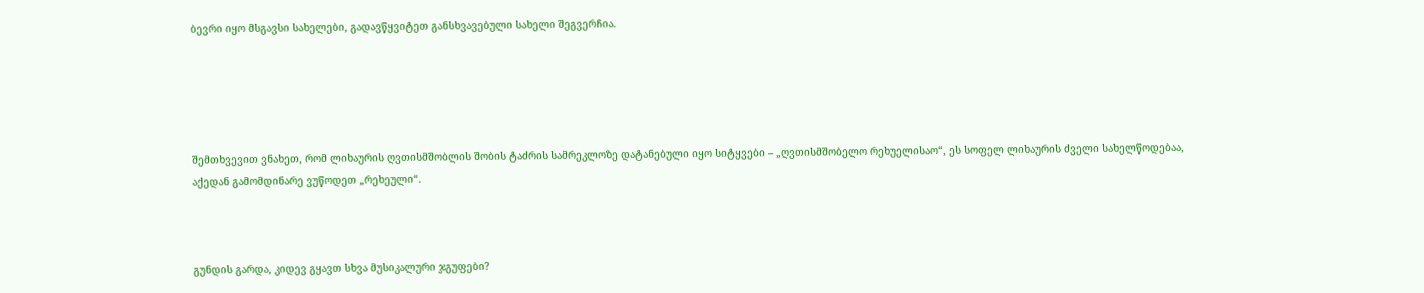ბევრი იყო მსგავსი სახელები, გადავწყვიტეთ განსხვავებული სახელი შეგვერჩია.





შემთხვევით ვნახეთ, რომ ლიხაურის ღვთისმშობლის შობის ტაძრის სამრეკლოზე დატანებული იყო სიტყვები – „ღვთისმშობელო რეხუელისაო“, ეს სოფელ ლიხაურის ძველი სახელწოდებაა, აქედან გამომდინარე ვუწოდეთ „რეხეული“.



გუნდის გარდა, კიდევ გყავთ სხვა მუსიკალური ჯგუფები?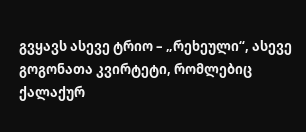გვყავს ასევე ტრიო – „რეხეული“, ასევე გოგონათა კვირტეტი, რომლებიც ქალაქურ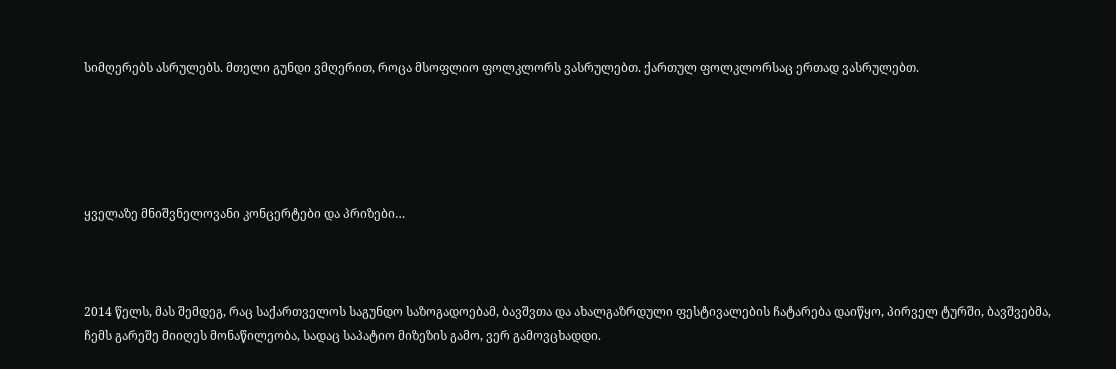სიმღერებს ასრულებს. მთელი გუნდი ვმღერით, როცა მსოფლიო ფოლკლორს ვასრულებთ. ქართულ ფოლკლორსაც ერთად ვასრულებთ.





ყველაზე მნიშვნელოვანი კონცერტები და პრიზები…



2014 წელს, მას შემდეგ, რაც საქართველოს საგუნდო საზოგადოებამ, ბავშვთა და ახალგაზრდული ფესტივალების ჩატარება დაიწყო, პირველ ტურში, ბავშვებმა, ჩემს გარეშე მიიღეს მონაწილეობა, სადაც საპატიო მიზეზის გამო, ვერ გამოვცხადდი.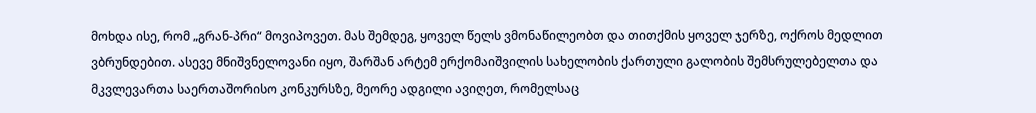მოხდა ისე, რომ „გრან-პრი“ მოვიპოვეთ. მას შემდეგ, ყოველ წელს ვმონაწილეობთ და თითქმის ყოველ ჯერზე, ოქროს მედლით ვბრუნდებით. ასევე მნიშვნელოვანი იყო, შარშან არტემ ერქომაიშვილის სახელობის ქართული გალობის შემსრულებელთა და მკვლევართა საერთაშორისო კონკურსზე, მეორე ადგილი ავიღეთ, რომელსაც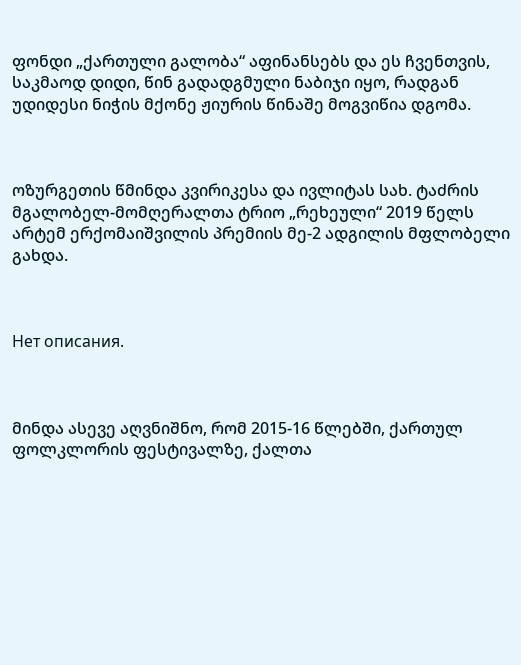ფონდი „ქართული გალობა“ აფინანსებს და ეს ჩვენთვის, საკმაოდ დიდი, წინ გადადგმული ნაბიჯი იყო, რადგან უდიდესი ნიჭის მქონე ჟიურის წინაშე მოგვიწია დგომა.



ოზურგეთის წმინდა კვირიკესა და ივლიტას სახ. ტაძრის მგალობელ-მომღერალთა ტრიო „რეხეული“ 2019 წელს არტემ ერქომაიშვილის პრემიის მე-2 ადგილის მფლობელი გახდა.



Нет описания.



მინდა ასევე აღვნიშნო, რომ 2015-16 წლებში, ქართულ ფოლკლორის ფესტივალზე, ქალთა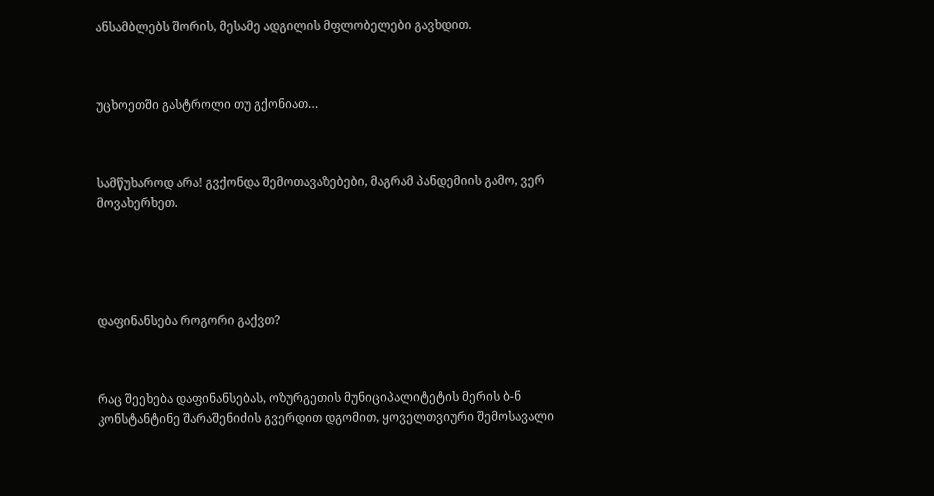ანსამბლებს შორის, მესამე ადგილის მფლობელები გავხდით.



უცხოეთში გასტროლი თუ გქონიათ…



სამწუხაროდ არა! გვქონდა შემოთავაზებები, მაგრამ პანდემიის გამო, ვერ მოვახერხეთ.





დაფინანსება როგორი გაქვთ?



რაც შეეხება დაფინანსებას, ოზურგეთის მუნიციპალიტეტის მერის ბ-ნ კონსტანტინე შარაშენიძის გვერდით დგომით, ყოველთვიური შემოსავალი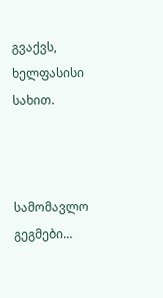გვაქვს, ხელფასისი სახით.



სამომავლო გეგმები…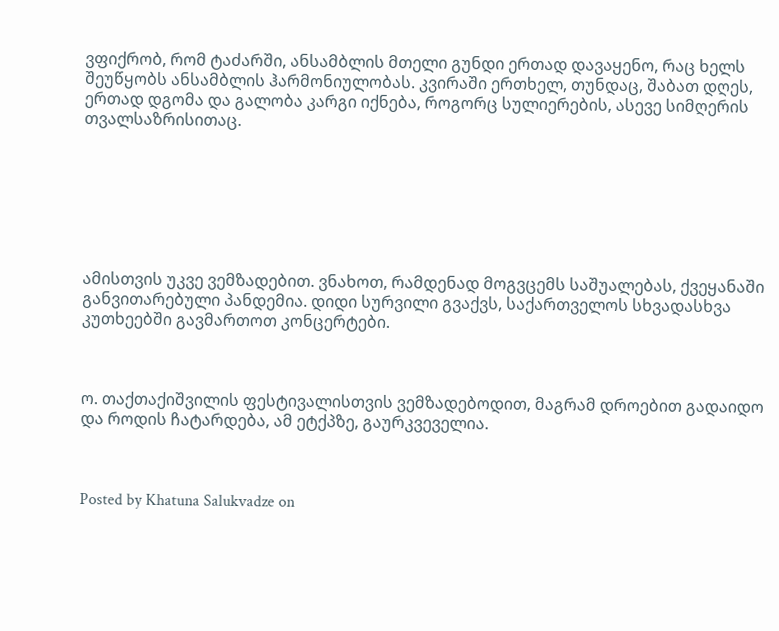ვფიქრობ, რომ ტაძარში, ანსამბლის მთელი გუნდი ერთად დავაყენო, რაც ხელს შეუწყობს ანსამბლის ჰარმონიულობას. კვირაში ერთხელ, თუნდაც, შაბათ დღეს, ერთად დგომა და გალობა კარგი იქნება, როგორც სულიერების, ასევე სიმღერის თვალსაზრისითაც.







ამისთვის უკვე ვემზადებით. ვნახოთ, რამდენად მოგვცემს საშუალებას, ქვეყანაში განვითარებული პანდემია. დიდი სურვილი გვაქვს, საქართველოს სხვადასხვა კუთხეებში გავმართოთ კონცერტები.



ო. თაქთაქიშვილის ფესტივალისთვის ვემზადებოდით, მაგრამ დროებით გადაიდო და როდის ჩატარდება, ამ ეტქპზე, გაურკვეველია.



Posted by Khatuna Salukvadze on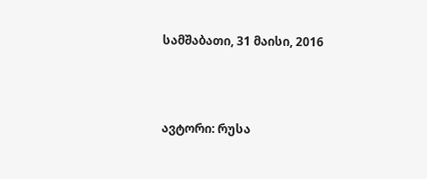სამშაბათი, 31 მაისი, 2016



ავტორი: რუსა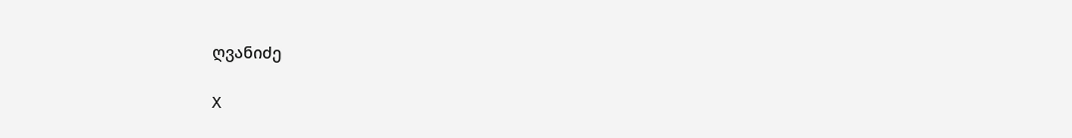ღვანიძე

X